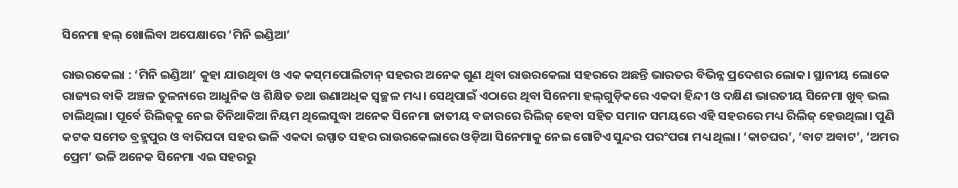ସିନେମା ହଲ୍ ଖୋଲିବା ଅପେକ୍ଷାରେ ‘ମିନି ଇଣ୍ଡିଆ’

ରାଉରକେଲା : ‘ମିନି ଇଣ୍ଡିଆ’ କୁହା ଯାଉଥିବା ଓ ଏକ କସ୍‌ମପୋଲିଟାନ୍ ସହରର ଅନେକ ଗୁଣ ଥିବା ରାଉରକେଲା ସହରରେ ଅଛନ୍ତି ଭାରତର ବିଭିନ୍ନ ପ୍ର‌ଦେଶର ଲୋକ। ସ୍ଥାନୀୟ ଲୋକେ ରାଜ୍ୟର ବାକି ଅଞ୍ଚଳ ତୁଳନାରେ ଆଧୁନିକ ଓ ଶିକ୍ଷିତ ତଥା ଉଣାଅଧିକ ସ୍ବଚ୍ଛଳ ମଧ୍ୟ। ସେଥିପାଇଁ ଏଠାରେ ଥିବା ସିନେମା ହଲ୍‌ଗୁଡ଼ିକ‌ରେ ଏକଦା ହିନ୍ଦୀ ଓ ଦକ୍ଷିଣ ଭାରତୀୟ ସିନେମା ଖୁବ୍ ଭଲ ଚାଲିଥିଲା। ପୂର୍ବେ ରିଲିଜ୍‌କୁ ନେଇ ତିନିଥାକିଆ ନିୟମ ଥିଲେସୁଦ୍ଧା ଅନେକ ସିନେମା ଜାତୀୟ ବଜାରରେ ରିଲିଜ୍ ହେବା ସହିତ ସମାନ ସମୟରେ ଏହି ସହରରେ ମଧ୍ୟ ରିଲିଜ୍ ହେଉଥିଲା। ପୁଣି କଟକ ସମେତ ବ୍ରହ୍ମପୁର ଓ ବାରିପଦା ସହର ଭଳି ଏକଦା ଇସ୍ପାତ ସହର ରାଉରକେଲାରେ ଓଡ଼ିଆ ସି‌ନେମାକୁ ନେଇ ଗୋଟିଏ ସୁନ୍ଦର ପରଂପରା ମଧ୍ୟ ଥିଲା। ‘କାଚଘର’, ‘ବାଟ ଅବାଟ’, ‘ଅମର ପ୍ରେମ’ ଭଳି ଅନେକ ସିନେମା ଏଇ ସହରରୁ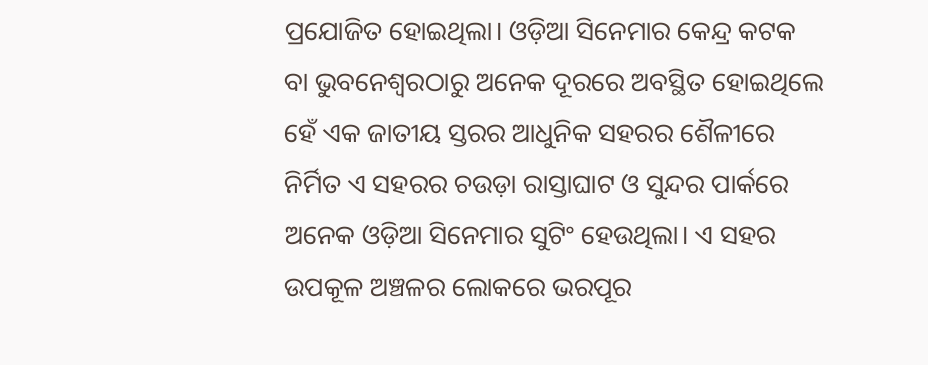ପ୍ରଯୋଜିତ ହୋଇଥିଲା। ଓଡ଼ିଆ ସିନେମାର କେନ୍ଦ୍ର କଟକ ବା ଭୁବନେଶ୍ବରଠାରୁ ଅନେକ ଦୂରରେ ଅବସ୍ଥିତ ହୋଇଥିଲେ ହେଁ ଏକ ଜାତୀୟ ସ୍ତରର ଆଧୁନିକ ସହରର ଶୈଳୀରେ ନିର୍ମିତ ଏ ସହରର ଚଉଡ଼ା ରାସ୍ତାଘାଟ ଓ ସୁନ୍ଦର ପାର୍କରେ ଅନେକ ଓଡ଼ିଆ ସିନେମାର ସୁଟିଂ ହେଉଥିଲା। ଏ ସହର ଉପକୂଳ ଅଞ୍ଚଳର ଲୋକରେ ଭରପୂର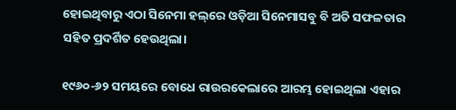ହୋଇଥିବାରୁ ଏଠା ସିନେମା ହଲ୍‌ରେ ଓଡ଼ିଆ ସିନେମାସବୁ ବି ଅତି ସଫଳତାର ସହିତ ପ୍ରଦର୍ଶିତ ହେଉଥିଲା।

୧୯୬୦-୬୨ ସମୟରେ ବୋଧେ ରାଉରକେଲାରେ ଆରମ୍ଭ ହୋଇଥିଲା ଏହାର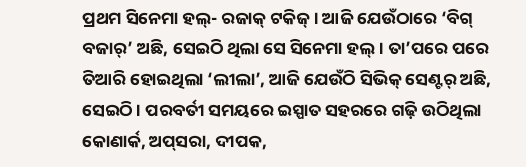ପ୍ରଥମ ସିନେମା ହଲ୍‌- ରଜାକ୍ ଟକିଜ୍। ଆଜି ଯେଉଁଠାରେ ‘ବିଗ୍ ବଜାର୍’ ଅଛି, ସେଇଠି ଥିଲା ସେ ସିନେମା ହଲ୍। ତା’ପ‌ରେ ପରେ ତିଆରି ହୋଇଥିଲା ‘ଲୀଲା’, ଆଜି ଯେଉଁଠି ସିଭିକ୍ ସେଣ୍ଟର୍ ଅଛି, ସେଇଠି। ପରବର୍ତୀ ସମୟରେ ଇସ୍ପାତ ସହରରେ ଗଢ଼ି ଉଠିଥିଲା କୋଣାର୍କ, ଅପ୍‌ସରା, ଦୀପକ,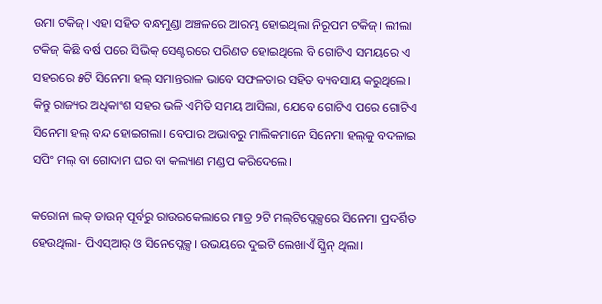ଉମା ଟକିଜ୍। ଏହା ସହିତ ବନ୍ଧମୁଣ୍ଡା ଅଞ୍ଚଳରେ ଆରମ୍ଭ ହୋଇଥିଲା ନିରୂପମ ଟକିଜ୍। ଲୀଲା ଟକିଜ୍ କିଛି ବର୍ଷ ପରେ ସିଭିକ୍ ସେଣ୍ଟରରେ ପରିଣତ ହୋଇଥିଲେ ବି ଗୋଟିଏ ସମୟରେ ଏ ସହ‌ରରେ ୫ଟି ସିନେମା ହଲ୍ ସମାନ୍ତରାଳ ଭାବେ ସଫଳତାର ସହିତ ବ୍ୟବସାୟ କରୁଥିଲେ। କିନ୍ତୁ ରାଜ୍ୟର ଅଧିକାଂଶ ସହର ଭଳି ଏମିତି ସମୟ ଆସିଲା, ଯେବେ ଗୋଟିଏ ପରେ ଗୋଟିଏ ସିନେମା ହଲ୍ ବନ୍ଦ ହୋଇଗଲା। ବେପାର ଅଭାବରୁ ମାଲିକମାନେ ସିନେମା ହଲ୍‌କୁ ବଦଳାଇ ସପିଂ ମଲ୍ ବା ଗୋଦାମ ଘର ବା କଲ୍ୟାଣ ମଣ୍ଡପ କରିଦେଲେ।

କରୋନା ଲକ୍‌ ଡାଉନ୍ ପୂର୍ବରୁ ରାଉରକେଲାରେ ମାତ୍ର ୨ଟି ମଲ୍‌ଟିପ୍ଲେକ୍ସରେ ସିନେମା ପ୍ରଦର୍ଶିତ ହେଉଥିଲା- ପିଏସ୍‌ଆର୍ ଓ ସିନେପ୍ଲେକ୍ସ। ଉଭୟରେ ଦୁଇଟି ଲେଖାଏଁ ସ୍କ୍ରିନ୍ ଥିଲା।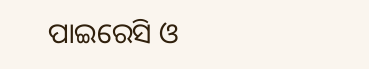ପାଇରେସି ଓ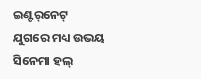ଇଣ୍ଟର୍‌ନେଟ୍ ଯୁଗରେ ମଧ୍ୟ ଉଭୟ ସିନେମା ହଲ୍‌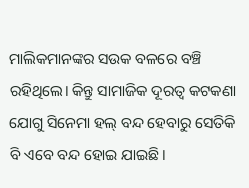ମାଲିକମାନଙ୍କର ସଉକ ବଳରେ ବଞ୍ଚି ରହିଥିଲେ। କିନ୍ତୁ ସାମାଜିକ ଦୂରତ୍ବ କଟକଣା ଯୋଗୁ ସିନେମା ହଲ୍ ବନ୍ଦ ହେବାରୁ ସେତିକି ବି ଏବେ ବନ୍ଦ ହୋଇ ଯାଇଛି।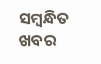ସମ୍ବନ୍ଧିତ ଖବର